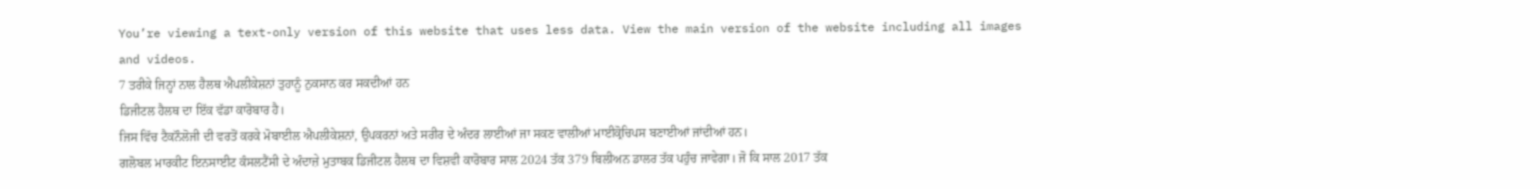You’re viewing a text-only version of this website that uses less data. View the main version of the website including all images and videos.
7 ਤਰੀਕੇ ਜਿਨ੍ਹਾਂ ਨਾਲ ਹੈਲਥ ਐਪਲੀਕੇਸ਼ਨਾਂ ਤੁਹਾਨੂੰ ਨੁਕਸਾਨ ਕਰ ਸਕਦੀਆਂ ਹਨ
ਡਿਜੀਟਲ ਹੈਲਥ ਦਾ ਇੱਕ ਵੱਡਾ ਕਾਰੋਬਾਰ ਹੈ।
ਜਿਸ ਵਿੱਚ ਟੈਕਨੌਲੋਜੀ ਦੀ ਵਰਤੋਂ ਕਰਕੇ ਮੋਬਾਈਲ ਐਪਲੀਕੇਸ਼ਨਾਂ, ਉਪਕਰਨਾਂ ਅਤੇ ਸਰੀਰ ਦੇ ਅੰਦਰ ਲਾਈਆਂ ਜਾ ਸਕਣ ਵਾਲੀਆਂ ਮਾਈਕ੍ਰੋਚਿਪਸ ਬਣਾਈਆਂ ਜਾਂਦੀਆਂ ਹਨ।
ਗਲੋਬਲ ਮਾਰਕੀਟ ਇਨਸਾਈਟ ਕੰਸਲਟੈਂਸੀ ਦੇ ਅੰਦਾਜ਼ੇ ਮੁਤਾਬਕ ਡਿਜੀਟਲ ਹੈਲਥ ਦਾ ਵਿਸ਼ਵੀ ਕਾਰੋਬਾਰ ਸਾਲ 2024 ਤੱਕ 379 ਬਿਲੀਅਨ ਡਾਲਰ ਤੱਕ ਪਹੁੰਚ ਜਾਵੇਗਾ। ਜੋ ਕਿ ਸਾਲ 2017 ਤੱਕ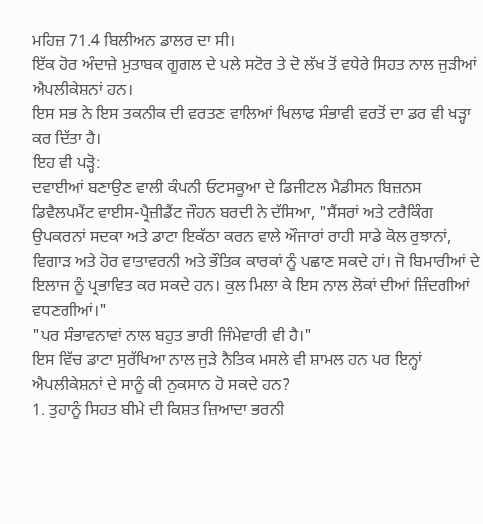ਮਹਿਜ਼ 71.4 ਬਿਲੀਅਨ ਡਾਲਰ ਦਾ ਸੀ।
ਇੱਕ ਹੋਰ ਅੰਦਾਜ਼ੇ ਮੁਤਾਬਕ ਗੂਗਲ ਦੇ ਪਲੇ ਸਟੋਰ ਤੇ ਦੋ ਲੱਖ ਤੋਂ ਵਧੇਰੇ ਸਿਹਤ ਨਾਲ ਜੁੜੀਆਂ ਐਪਲੀਕੇਸ਼ਨਾਂ ਹਨ।
ਇਸ ਸਭ ਨੇ ਇਸ ਤਕਨੀਕ ਦੀ ਵਰਤਣ ਵਾਲਿਆਂ ਖਿਲਾਫ ਸੰਭਾਵੀ ਵਰਤੋਂ ਦਾ ਡਰ ਵੀ ਖੜ੍ਹਾ ਕਰ ਦਿੱਤਾ ਹੈ।
ਇਹ ਵੀ ਪੜ੍ਹੋ:
ਦਵਾਈਆਂ ਬਣਾਉਣ ਵਾਲੀ ਕੰਪਨੀ ਓਟਸਕੂਆ ਦੇ ਡਿਜੀਟਲ ਮੈਡੀਸਨ ਬਿਜ਼ਨਸ ਡਿਵੈਲਪਮੈਂਟ ਵਾਈਸ-ਪ੍ਰੈਜ਼ੀਡੈਂਟ ਜੌਹਨ ਬਰਦੀ ਨੇ ਦੱਸਿਆ, "ਸੈਂਸਰਾਂ ਅਤੇ ਟਰੈਕਿੰਗ ਉਪਕਰਨਾਂ ਸਦਕਾ ਅਤੇ ਡਾਟਾ ਇਕੱਠਾ ਕਰਨ ਵਾਲੇ ਔਜਾਰਾਂ ਰਾਹੀ ਸਾਡੇ ਕੋਲ ਰੁਝਾਨਾਂ, ਵਿਗਾੜ ਅਤੇ ਹੋਰ ਵਾਤਾਵਰਨੀ ਅਤੇ ਭੌਤਿਕ ਕਾਰਕਾਂ ਨੂੰ ਪਛਾਣ ਸਕਦੇ ਹਾਂ। ਜੋ ਬਿਮਾਰੀਆਂ ਦੇ ਇਲਾਜ ਨੂੰ ਪ੍ਰਭਾਵਿਤ ਕਰ ਸਕਦੇ ਹਨ। ਕੁਲ ਮਿਲਾ ਕੇ ਇਸ ਨਾਲ ਲੋਕਾਂ ਦੀਆਂ ਜ਼ਿੰਦਗੀਆਂ ਵਧਣਗੀਆਂ।"
"ਪਰ ਸੰਭਾਵਨਾਵਾਂ ਨਾਲ ਬਹੁਤ ਭਾਰੀ ਜਿੰਮੇਵਾਰੀ ਵੀ ਹੈ।"
ਇਸ ਵਿੱਚ ਡਾਟਾ ਸੁਰੱਖਿਆ ਨਾਲ ਜੁੜੇ ਨੈਤਿਕ ਮਸਲੇ ਵੀ ਸ਼ਾਮਲ ਹਨ ਪਰ ਇਨ੍ਹਾਂ ਐਪਲੀਕੇਸ਼ਨਾਂ ਦੇ ਸਾਨੂੰ ਕੀ ਨੁਕਸਾਨ ਹੋ ਸਕਦੇ ਹਨ?
1. ਤੁਹਾਨੂੰ ਸਿਹਤ ਬੀਮੇ ਦੀ ਕਿਸ਼ਤ ਜ਼ਿਆਦਾ ਭਰਨੀ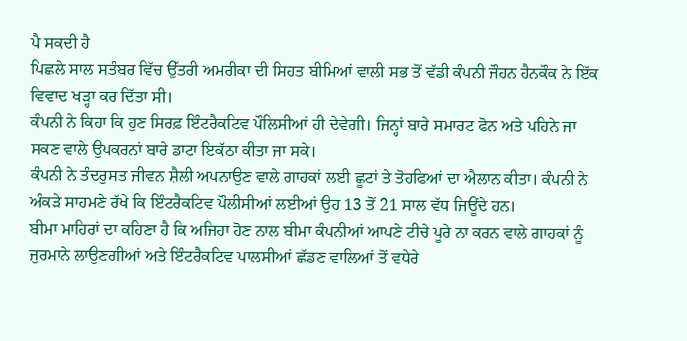ਪੈ ਸਕਦੀ ਹੈ
ਪਿਛਲੇ ਸਾਲ ਸਤੰਬਰ ਵਿੱਚ ਉੱਤਰੀ ਅਮਰੀਕਾ ਦੀ ਸਿਹਤ ਬੀਮਿਆਂ ਵਾਲੀ ਸਭ ਤੋਂ ਵੱਡੀ ਕੰਪਨੀ ਜੌਹਨ ਹੈਨਕੌਕ ਨੇ ਇੱਕ ਵਿਵਾਦ ਖੜ੍ਹਾ ਕਰ ਦਿੱਤਾ ਸੀ।
ਕੰਪਨੀ ਨੇ ਕਿਹਾ ਕਿ ਹੁਣ ਸਿਰਫ਼ ਇੰਟਰੈਕਟਿਵ ਪੌਲਿਸੀਆਂ ਹੀ ਦੇਵੇਗੀ। ਜਿਨ੍ਹਾਂ ਬਾਰੇ ਸਮਾਰਟ ਫੋਨ ਅਤੇ ਪਹਿਨੇ ਜਾ ਸਕਣ ਵਾਲੇ ਉਪਕਰਨਾਂ ਬਾਰੇ ਡਾਟਾ ਇਕੱਠਾ ਕੀਤਾ ਜਾ ਸਕੇ।
ਕੰਪਨੀ ਨੇ ਤੰਦਰੁਸਤ ਜੀਵਨ ਸ਼ੈਲੀ ਅਪਨਾਉਣ ਵਾਲੇ ਗਾਹਕਾਂ ਲਈ ਛੂਟਾਂ ਤੇ ਤੋਹਫਿਆਂ ਦਾ ਐਲਾਨ ਕੀਤਾ। ਕੰਪਨੀ ਨੇ ਅੰਕੜੇ ਸਾਹਮਣੇ ਰੱਖੇ ਕਿ ਇੰਟਰੈਕਟਿਵ ਪੌਲੀਸੀਆਂ ਲਈਆਂ ਉਹ 13 ਤੋਂ 21 ਸਾਲ ਵੱਧ ਜਿਊਂਦੇ ਹਨ।
ਬੀਮਾ ਮਾਹਿਰਾਂ ਦਾ ਕਹਿਣਾ ਹੈ ਕਿ ਅਜਿਹਾ ਹੋਣ ਨਾਲ ਬੀਮਾ ਕੰਪਨੀਆਂ ਆਪਣੇ ਟੀਚੇ ਪੂਰੇ ਨਾ ਕਰਨ ਵਾਲੇ ਗਾਹਕਾਂ ਨੂੰ ਜੁਰਮਾਨੇ ਲਾਉਣਗੀਆਂ ਅਤੇ ਇੰਟਰੈਕਟਿਵ ਪਾਲਸੀਆਂ ਛੱਡਣ ਵਾਲਿਆਂ ਤੋਂ ਵਧੇਰੇ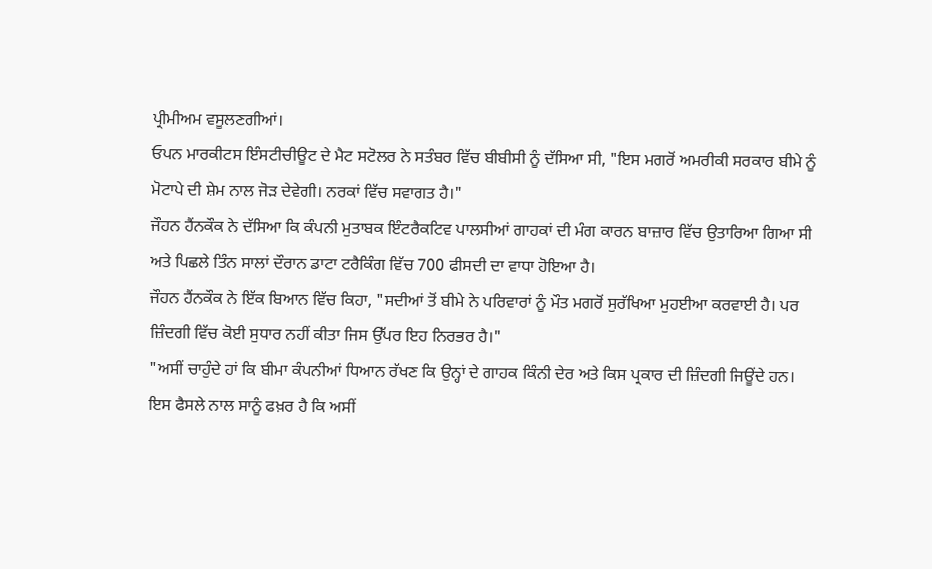ਪ੍ਰੀਮੀਅਮ ਵਸੂਲਣਗੀਆਂ।
ਓਪਨ ਮਾਰਕੀਟਸ ਇੰਸਟੀਚੀਊਟ ਦੇ ਮੈਟ ਸਟੋਲਰ ਨੇ ਸਤੰਬਰ ਵਿੱਚ ਬੀਬੀਸੀ ਨੂੰ ਦੱਸਿਆ ਸੀ, "ਇਸ ਮਗਰੋਂ ਅਮਰੀਕੀ ਸਰਕਾਰ ਬੀਮੇ ਨੂੰ ਮੋਟਾਪੇ ਦੀ ਸ਼ੇਮ ਨਾਲ ਜੋੜ ਦੇਵੇਗੀ। ਨਰਕਾਂ ਵਿੱਚ ਸਵਾਗਤ ਹੈ।"
ਜੌਹਨ ਹੈਂਨਕੌਕ ਨੇ ਦੱਸਿਆ ਕਿ ਕੰਪਨੀ ਮੁਤਾਬਕ ਇੰਟਰੈਕਟਿਵ ਪਾਲਸੀਆਂ ਗਾਹਕਾਂ ਦੀ ਮੰਗ ਕਾਰਨ ਬਾਜ਼ਾਰ ਵਿੱਚ ਉਤਾਰਿਆ ਗਿਆ ਸੀ ਅਤੇ ਪਿਛਲੇ ਤਿੰਨ ਸਾਲਾਂ ਦੌਰਾਨ ਡਾਟਾ ਟਰੈਕਿੰਗ ਵਿੱਚ 700 ਫੀਸਦੀ ਦਾ ਵਾਧਾ ਹੋਇਆ ਹੈ।
ਜੌਹਨ ਹੈਂਨਕੌਕ ਨੇ ਇੱਕ ਬਿਆਨ ਵਿੱਚ ਕਿਹਾ, "ਸਦੀਆਂ ਤੋਂ ਬੀਮੇ ਨੇ ਪਰਿਵਾਰਾਂ ਨੂੰ ਮੌਤ ਮਗਰੋਂ ਸੁਰੱਖਿਆ ਮੁਹਈਆ ਕਰਵਾਈ ਹੈ। ਪਰ ਜ਼ਿੰਦਗੀ ਵਿੱਚ ਕੋਈ ਸੁਧਾਰ ਨਹੀਂ ਕੀਤਾ ਜਿਸ ਉੱਪਰ ਇਹ ਨਿਰਭਰ ਹੈ।"
"ਅਸੀਂ ਚਾਹੁੰਦੇ ਹਾਂ ਕਿ ਬੀਮਾ ਕੰਪਨੀਆਂ ਧਿਆਨ ਰੱਖਣ ਕਿ ਉਨ੍ਹਾਂ ਦੇ ਗਾਹਕ ਕਿੰਨੀ ਦੇਰ ਅਤੇ ਕਿਸ ਪ੍ਰਕਾਰ ਦੀ ਜ਼ਿੰਦਗੀ ਜਿਊਂਦੇ ਹਨ। ਇਸ ਫੈਸਲੇ ਨਾਲ ਸਾਨੂੰ ਫਖ਼ਰ ਹੈ ਕਿ ਅਸੀਂ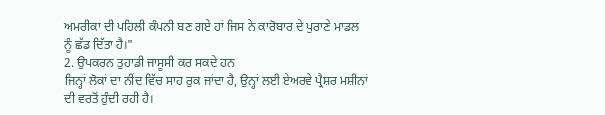ਅਮਰੀਕਾ ਦੀ ਪਹਿਲੀ ਕੰਪਨੀ ਬਣ ਗਏ ਹਾਂ ਜਿਸ ਨੇ ਕਾਰੋਬਾਰ ਦੇ ਪੁਰਾਣੇ ਮਾਡਲ ਨੂੰ ਛੱਡ ਦਿੱਤਾ ਹੈ।"
2. ਉਪਕਰਨ ਤੁਹਾਡੀ ਜਾਸੂਸੀ ਕਰ ਸਕਦੇ ਹਨ
ਜਿਨ੍ਹਾਂ ਲੋਕਾਂ ਦਾ ਨੀਂਦ ਵਿੱਚ ਸਾਹ ਰੁਕ ਜਾਂਦਾ ਹੈ, ਉਨ੍ਹਾਂ ਲਈ ਏਅਰਵੇ ਪ੍ਰੈਸ਼ਰ ਮਸ਼ੀਨਾਂ ਦੀ ਵਰਤੋਂ ਹੁੰਦੀ ਰਹੀ ਹੈ।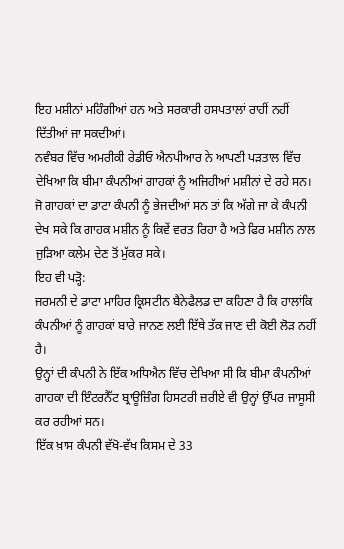ਇਹ ਮਸ਼ੀਨਾਂ ਮਹਿੰਗੀਆਂ ਹਨ ਅਤੇ ਸਰਕਾਰੀ ਹਸਪਤਾਲਾਂ ਰਾਹੀਂ ਨਹੀਂ ਦਿੱਤੀਆਂ ਜਾ ਸਕਦੀਆਂ।
ਨਵੰਬਰ ਵਿੱਚ ਅਮਰੀਕੀ ਰੇਡੀਓ ਐਨਪੀਆਰ ਨੇ ਆਪਣੀ ਪੜਤਾਲ ਵਿੱਚ ਦੇਖਿਆ ਕਿ ਬੀਮਾ ਕੰਪਨੀਆਂ ਗਾਹਕਾਂ ਨੂੰ ਅਜਿਹੀਆਂ ਮਸ਼ੀਨਾਂ ਦੇ ਰਹੇ ਸਨ। ਜੋ ਗਾਹਕਾਂ ਦਾ ਡਾਟਾ ਕੰਪਨੀ ਨੂੰ ਭੇਜਦੀਆਂ ਸਨ ਤਾਂ ਕਿ ਅੱਗੇ ਜਾ ਕੇ ਕੰਪਨੀ ਦੇਖ ਸਕੇ ਕਿ ਗਾਹਕ ਮਸ਼ੀਨ ਨੂੰ ਕਿਵੇਂ ਵਰਤ ਰਿਹਾ ਹੈ ਅਤੇ ਫਿਰ ਮਸ਼ੀਨ ਨਾਲ ਜੁੜਿਆ ਕਲੇਮ ਦੇਣ ਤੋਂ ਮੁੱਕਰ ਸਕੇ।
ਇਹ ਵੀ ਪੜ੍ਹੋ:
ਜਰਮਨੀ ਦੇ ਡਾਟਾ ਮਾਹਿਰ ਕ੍ਰਿਸਟੀਨ ਬੈਨੇਫੈਲਡ ਦਾ ਕਹਿਣਾ ਹੈ ਕਿ ਹਾਲਾਂਕਿ ਕੰਪਨੀਆਂ ਨੂੰ ਗਾਹਕਾਂ ਬਾਰੇ ਜਾਨਣ ਲਈ ਇੱਥੇ ਤੱਕ ਜਾਣ ਦੀ ਕੋਈ ਲੋੜ ਨਹੀਂ ਹੈ।
ਉਨ੍ਹਾਂ ਦੀ ਕੰਪਨੀ ਨੇ ਇੱਕ ਅਧਿਐਨ ਵਿੱਚ ਦੇਖਿਆ ਸੀ ਕਿ ਬੀਮਾ ਕੰਪਨੀਆਂ ਗਾਹਕਾ ਦੀ ਇੰਟਰਨੈੱਟ ਬ੍ਰਾਊਜ਼ਿੰਗ ਹਿਸਟਰੀ ਜ਼ਰੀਏ ਵੀ ਉਨ੍ਹਾਂ ਉੱਪਰ ਜਾਸੂਸੀ ਕਰ ਰਹੀਆਂ ਸਨ।
ਇੱਕ ਖ਼ਾਸ ਕੰਪਨੀ ਵੱਖੋ-ਵੱਖ ਕਿਸਮ ਦੇ 33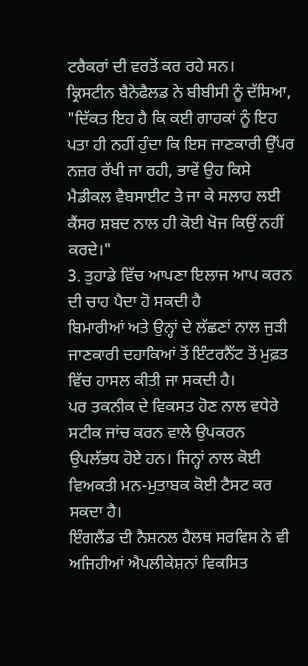ਟਰੈਕਰਾਂ ਦੀ ਵਰਤੋਂ ਕਰ ਰਹੇ ਸਨ।
ਕ੍ਰਿਸਟੀਨ ਬੈਨੇਫੈਲਡ ਨੇ ਬੀਬੀਸੀ ਨੂੰ ਦੱਸਿਆ, "ਦਿੱਕਤ ਇਹ ਹੈ ਕਿ ਕਈ ਗਾਹਕਾਂ ਨੂੰ ਇਹ ਪਤਾ ਹੀ ਨਹੀਂ ਹੁੰਦਾ ਕਿ ਇਸ ਜਾਣਕਾਰੀ ਉੱਪਰ ਨਜ਼ਰ ਰੱਖੀ ਜਾ ਰਹੀ, ਭਾਵੇਂ ਉਹ ਕਿਸੇ ਮੈਡੀਕਲ ਵੈਬਸਾਈਟ ਤੇ ਜਾ ਕੇ ਸਲਾਹ ਲਈ ਕੈਂਸਰ ਸ਼ਬਦ ਨਾਲ ਹੀ ਕੋਈ ਖੋਜ ਕਿਉਂ ਨਹੀਂ ਕਰਦੇ।"
3. ਤੁਹਾਡੇ ਵਿੱਚ ਆਪਣਾ ਇਲਾਜ ਆਪ ਕਰਨ ਦੀ ਚਾਹ ਪੈਦਾ ਹੋ ਸਕਦੀ ਹੈ
ਬਿਮਾਰੀਆਂ ਅਤੇ ਉਨ੍ਹਾਂ ਦੇ ਲੱਛਣਾਂ ਨਾਲ ਜੁੜੀ ਜਾਣਕਾਰੀ ਦਹਾਕਿਆਂ ਤੋਂ ਇੰਟਰਨੈੱਟ ਤੋਂ ਮੁਫ਼ਤ ਵਿੱਚ ਹਾਸਲ ਕੀਤੀ ਜਾ ਸਕਦੀ ਹੈ।
ਪਰ ਤਕਨੀਕ ਦੇ ਵਿਕਸਤ ਹੋਣ ਨਾਲ ਵਧੇਰੇ ਸਟੀਕ ਜਾਂਚ ਕਰਨ ਵਾਲੇ ਉਪਕਰਨ ਉਪਲੱਭਧ ਹੋਏ ਹਨ। ਜਿਨ੍ਹਾਂ ਨਾਲ ਕੋਈ ਵਿਅਕਤੀ ਮਨ-ਮੁਤਾਬਕ ਕੋਈ ਟੈਸਟ ਕਰ ਸਕਦਾ ਹੈ।
ਇੰਗਲੈਂਡ ਦੀ ਨੈਸ਼ਨਲ ਹੈਲਥ ਸਰਵਿਸ ਨੇ ਵੀ ਅਜਿਹੀਆਂ ਐਪਲੀਕੇਸ਼ਨਾਂ ਵਿਕਸਿਤ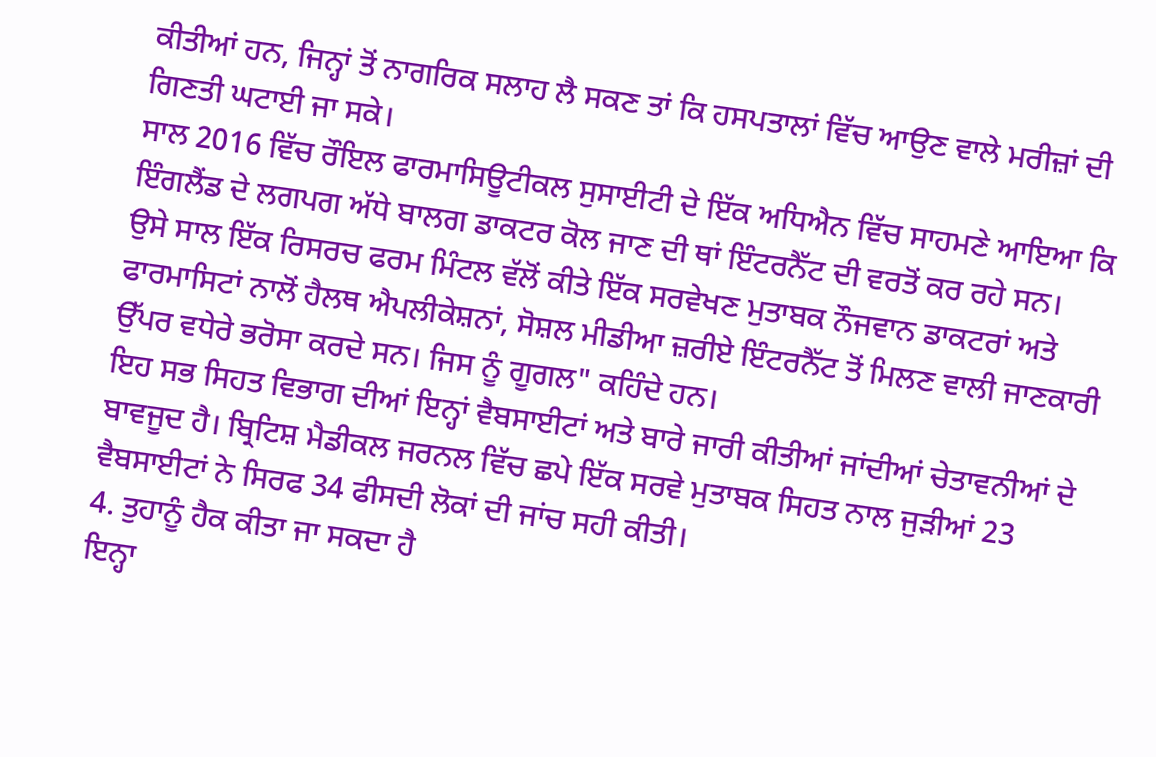ਕੀਤੀਆਂ ਹਨ, ਜਿਨ੍ਹਾਂ ਤੋਂ ਨਾਗਰਿਕ ਸਲਾਹ ਲੈ ਸਕਣ ਤਾਂ ਕਿ ਹਸਪਤਾਲਾਂ ਵਿੱਚ ਆਉਣ ਵਾਲੇ ਮਰੀਜ਼ਾਂ ਦੀ ਗਿਣਤੀ ਘਟਾਈ ਜਾ ਸਕੇ।
ਸਾਲ 2016 ਵਿੱਚ ਰੌਇਲ ਫਾਰਮਾਸਿਊਟੀਕਲ ਸੁਸਾਈਟੀ ਦੇ ਇੱਕ ਅਧਿਐਨ ਵਿੱਚ ਸਾਹਮਣੇ ਆਇਆ ਕਿ ਇੰਗਲੈਂਡ ਦੇ ਲਗਪਗ ਅੱਧੇ ਬਾਲਗ ਡਾਕਟਰ ਕੋਲ ਜਾਣ ਦੀ ਥਾਂ ਇੰਟਰਨੈੱਟ ਦੀ ਵਰਤੋਂ ਕਰ ਰਹੇ ਸਨ।
ਉਸੇ ਸਾਲ ਇੱਕ ਰਿਸਰਚ ਫਰਮ ਮਿੰਟਲ ਵੱਲੋਂ ਕੀਤੇ ਇੱਕ ਸਰਵੇਖਣ ਮੁਤਾਬਕ ਨੌਜਵਾਨ ਡਾਕਟਰਾਂ ਅਤੇ ਫਾਰਮਾਸਿਟਾਂ ਨਾਲੋਂ ਹੈਲਥ ਐਪਲੀਕੇਸ਼ਨਾਂ, ਸੋਸ਼ਲ ਮੀਡੀਆ ਜ਼ਰੀਏ ਇੰਟਰਨੈੱਟ ਤੋਂ ਮਿਲਣ ਵਾਲੀ ਜਾਣਕਾਰੀ ਉੱਪਰ ਵਧੇਰੇ ਭਰੋਸਾ ਕਰਦੇ ਸਨ। ਜਿਸ ਨੂੰ ਗੂਗਲ" ਕਹਿੰਦੇ ਹਨ।
ਇਹ ਸਭ ਸਿਹਤ ਵਿਭਾਗ ਦੀਆਂ ਇਨ੍ਹਾਂ ਵੈਬਸਾਈਟਾਂ ਅਤੇ ਬਾਰੇ ਜਾਰੀ ਕੀਤੀਆਂ ਜਾਂਦੀਆਂ ਚੇਤਾਵਨੀਆਂ ਦੇ ਬਾਵਜੂਦ ਹੈ। ਬ੍ਰਿਟਿਸ਼ ਮੈਡੀਕਲ ਜਰਨਲ ਵਿੱਚ ਛਪੇ ਇੱਕ ਸਰਵੇ ਮੁਤਾਬਕ ਸਿਹਤ ਨਾਲ ਜੁੜੀਆਂ 23 ਵੈਬਸਾਈਟਾਂ ਨੇ ਸਿਰਫ 34 ਫੀਸਦੀ ਲੋਕਾਂ ਦੀ ਜਾਂਚ ਸਹੀ ਕੀਤੀ।
4. ਤੁਹਾਨੂੰ ਹੈਕ ਕੀਤਾ ਜਾ ਸਕਦਾ ਹੈ
ਇਨ੍ਹਾ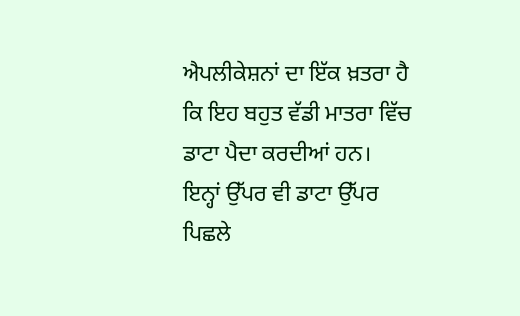ਐਪਲੀਕੇਸ਼ਨਾਂ ਦਾ ਇੱਕ ਖ਼ਤਰਾ ਹੈ ਕਿ ਇਹ ਬਹੁਤ ਵੱਡੀ ਮਾਤਰਾ ਵਿੱਚ ਡਾਟਾ ਪੈਦਾ ਕਰਦੀਆਂ ਹਨ।
ਇਨ੍ਹਾਂ ਉੱਪਰ ਵੀ ਡਾਟਾ ਉੱਪਰ ਪਿਛਲੇ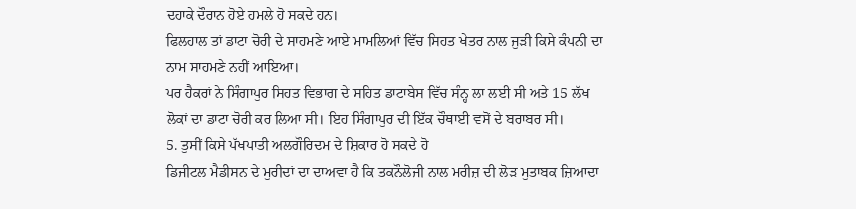ਦਹਾਕੇ ਦੌਰਾਨ ਹੋਏ ਹਮਲੇ ਹੋ ਸਕਦੇ ਹਨ।
ਫਿਲਹਾਲ ਤਾਂ ਡਾਟਾ ਚੋਰੀ ਦੇ ਸਾਹਮਣੇ ਆਏ ਮਾਮਲਿਆਂ ਵਿੱਚ ਸਿਹਤ ਖੇਤਰ ਨਾਲ ਜੁੜੀ ਕਿਸੇ ਕੰਪਨੀ ਦਾ ਨਾਮ ਸਾਹਮਣੇ ਨਹੀਂ ਆਇਆ।
ਪਰ ਹੈਕਰਾਂ ਨੇ ਸਿੰਗਾਪੁਰ ਸਿਹਤ ਵਿਭਾਗ ਦੇ ਸਹਿਤ ਡਾਟਾਬੇਸ ਵਿੱਚ ਸੰਨ੍ਹ ਲਾ ਲਈ ਸੀ ਅਤੇ 15 ਲੱਖ ਲੋਕਾਂ ਦਾ ਡਾਟਾ ਚੋਰੀ ਕਰ ਲਿਆ ਸੀ। ਇਹ ਸਿੰਗਾਪੁਰ ਦੀ ਇੱਕ ਚੌਥਾਈ ਵਸੋਂ ਦੇ ਬਰਾਬਰ ਸੀ।
5. ਤੁਸੀਂ ਕਿਸੇ ਪੱਖਪਾਤੀ ਅਲਗੌਰਿਦਮ ਦੇ ਸ਼ਿਕਾਰ ਹੋ ਸਕਦੇ ਹੋ
ਡਿਜੀਟਲ ਮੈਡੀਸਨ ਦੇ ਮੁਰੀਦਾਂ ਦਾ ਦਾਅਵਾ ਹੈ ਕਿ ਤਕਨੌਲੋਜੀ ਨਾਲ ਮਰੀਜ਼ ਦੀ ਲੋੜ ਮੁਤਾਬਕ ਜ਼ਿਆਦਾ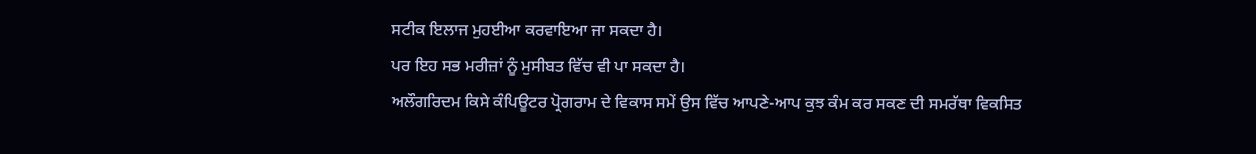ਸਟੀਕ ਇਲਾਜ ਮੁਹਈਆ ਕਰਵਾਇਆ ਜਾ ਸਕਦਾ ਹੈ।
ਪਰ ਇਹ ਸਭ ਮਰੀਜ਼ਾਂ ਨੂੰ ਮੁਸੀਬਤ ਵਿੱਚ ਵੀ ਪਾ ਸਕਦਾ ਹੈ।
ਅਲੌਗਰਿਦਮ ਕਿਸੇ ਕੰਪਿਊਟਰ ਪ੍ਰੋਗਰਾਮ ਦੇ ਵਿਕਾਸ ਸਮੇਂ ਉਸ ਵਿੱਚ ਆਪਣੇ-ਆਪ ਕੁਝ ਕੰਮ ਕਰ ਸਕਣ ਦੀ ਸਮਰੱਥਾ ਵਿਕਸਿਤ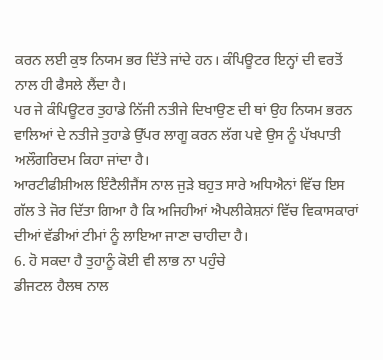ਕਰਨ ਲਈ ਕੁਝ ਨਿਯਮ ਭਰ ਦਿੱਤੇ ਜਾਂਦੇ ਹਨ। ਕੰਪਿਊਟਰ ਇਨ੍ਹਾਂ ਦੀ ਵਰਤੋਂ ਨਾਲ ਹੀ ਫੈਸਲੇ ਲੈਂਦਾ ਹੈ।
ਪਰ ਜੇ ਕੰਪਿਊਟਰ ਤੁਹਾਡੇ ਨਿੱਜੀ ਨਤੀਜੇ ਦਿਖਾਉਣ ਦੀ ਥਾਂ ਉਹ ਨਿਯਮ ਭਰਨ ਵਾਲਿਆਂ ਦੇ ਨਤੀਜੇ ਤੁਹਾਡੇ ਉੱਪਰ ਲਾਗੂ ਕਰਨ ਲੱਗ ਪਵੇ ਉਸ ਨੂੰ ਪੱਖਪਾਤੀ ਅਲੌਗਰਿਦਮ ਕਿਹਾ ਜਾਂਦਾ ਹੈ।
ਆਰਟੀਫੀਸ਼ੀਅਲ ਇੰਟੈਲੀਜੈਂਸ ਨਾਲ ਜੁੜੇ ਬਹੁਤ ਸਾਰੇ ਅਧਿਐਨਾਂ ਵਿੱਚ ਇਸ ਗੱਲ ਤੇ ਜੋਰ ਦਿੱਤਾ ਗਿਆ ਹੈ ਕਿ ਅਜਿਹੀਆਂ ਐਪਲੀਕੇਸ਼ਨਾਂ ਵਿੱਚ ਵਿਕਾਸਕਾਰਾਂ ਦੀਆਂ ਵੱਡੀਆਂ ਟੀਮਾਂ ਨੂੰ ਲਾਇਆ ਜਾਣਾ ਚਾਹੀਦਾ ਹੈ।
6. ਹੋ ਸਕਦਾ ਹੈ ਤੁਹਾਨੂੰ ਕੋਈ ਵੀ ਲਾਭ ਨਾ ਪਹੁੰਚੇ
ਡੀਜਟਲ ਹੈਲਥ ਨਾਲ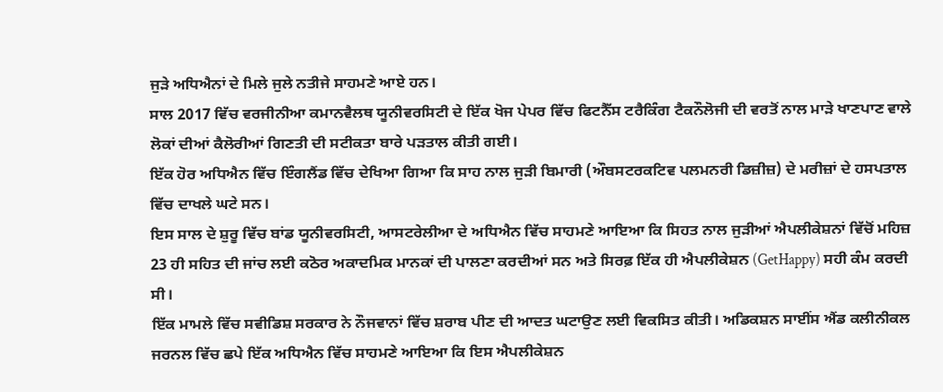ਜੁੜੇ ਅਧਿਐਨਾਂ ਦੇ ਮਿਲੇ ਜੁਲੇ ਨਤੀਜੇ ਸਾਹਮਣੇ ਆਏ ਹਨ।
ਸਾਲ 2017 ਵਿੱਚ ਵਰਜੀਨੀਆ ਕਮਾਨਵੈਲਥ ਯੂਨੀਵਰਸਿਟੀ ਦੇ ਇੱਕ ਖੋਜ ਪੇਪਰ ਵਿੱਚ ਫਿਟਨੈੱਸ ਟਰੈਕਿੰਗ ਟੈਕਨੌਲੋਜੀ ਦੀ ਵਰਤੋਂ ਨਾਲ ਮਾੜੇ ਖਾਣਪਾਣ ਵਾਲੇ ਲੋਕਾਂ ਦੀਆਂ ਕੈਲੋਰੀਆਂ ਗਿਣਤੀ ਦੀ ਸਟੀਕਤਾ ਬਾਰੇ ਪੜਤਾਲ ਕੀਤੀ ਗਈ।
ਇੱਕ ਹੋਰ ਅਧਿਐਨ ਵਿੱਚ ਇੰਗਲੈਂਡ ਵਿੱਚ ਦੇਖਿਆ ਗਿਆ ਕਿ ਸਾਹ ਨਾਲ ਜੁੜੀ ਬਿਮਾਰੀ (ਔਬਸਟਰਕਟਿਵ ਪਲਮਨਰੀ ਡਿਜ਼ੀਜ਼) ਦੇ ਮਰੀਜ਼ਾਂ ਦੇ ਹਸਪਤਾਲ ਵਿੱਚ ਦਾਖਲੇ ਘਟੇ ਸਨ।
ਇਸ ਸਾਲ ਦੇ ਸ਼ੁਰੂ ਵਿੱਚ ਬਾਂਡ ਯੂਨੀਵਰਸਿਟੀ, ਆਸਟਰੇਲੀਆ ਦੇ ਅਧਿਐਨ ਵਿੱਚ ਸਾਹਮਣੇ ਆਇਆ ਕਿ ਸਿਹਤ ਨਾਲ ਜੁੜੀਆਂ ਐਪਲੀਕੇਸ਼ਨਾਂ ਵਿੱਚੋਂ ਮਹਿਜ਼ 23 ਹੀ ਸਹਿਤ ਦੀ ਜਾਂਚ ਲਈ ਕਠੋਰ ਅਕਾਦਮਿਕ ਮਾਨਕਾਂ ਦੀ ਪਾਲਣਾ ਕਰਦੀਆਂ ਸਨ ਅਤੇ ਸਿਰਫ਼ ਇੱਕ ਹੀ ਐਪਲੀਕੇਸ਼ਨ (GetHappy) ਸਹੀ ਕੰਮ ਕਰਦੀ ਸੀ।
ਇੱਕ ਮਾਮਲੇ ਵਿੱਚ ਸਵੀਡਿਸ਼ ਸਰਕਾਰ ਨੇ ਨੌਜਵਾਨਾਂ ਵਿੱਚ ਸ਼ਰਾਬ ਪੀਣ ਦੀ ਆਦਤ ਘਟਾਉਣ ਲਈ ਵਿਕਸਿਤ ਕੀਤੀ। ਅਡਿਕਸ਼ਨ ਸਾਈਂਸ ਐਂਡ ਕਲੀਨੀਕਲ ਜਰਨਲ ਵਿੱਚ ਛਪੇ ਇੱਕ ਅਧਿਐਨ ਵਿੱਚ ਸਾਹਮਣੇ ਆਇਆ ਕਿ ਇਸ ਐਪਲੀਕੇਸ਼ਨ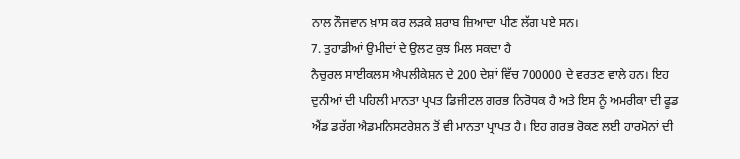ਨਾਲ ਨੌਜਵਾਨ ਖ਼ਾਸ ਕਰ ਲੜਕੇ ਸ਼ਰਾਬ ਜ਼ਿਆਦਾ ਪੀਣ ਲੱਗ ਪਏ ਸਨ।
7. ਤੁਹਾਡੀਆਂ ਉਮੀਦਾਂ ਦੇ ਉਲਟ ਕੁਝ ਮਿਲ ਸਕਦਾ ਹੈ
ਨੈਚੁਰਲ ਸਾਈਕਲਸ ਐਪਲੀਕੇਸ਼ਨ ਦੇ 200 ਦੇਸ਼ਾਂ ਵਿੱਚ 700000 ਦੇ ਵਰਤਣ ਵਾਲੇ ਹਨ। ਇਹ ਦੁਨੀਆਂ ਦੀ ਪਹਿਲੀ ਮਾਨਤਾ ਪ੍ਰਪਤ ਡਿਜੀਟਲ ਗਰਭ ਨਿਰੋਧਕ ਹੈ ਅਤੇ ਇਸ ਨੂੰ ਅਮਰੀਕਾ ਦੀ ਫੂਡ ਐਂਡ ਡਰੱਗ ਐਡਮਨਿਸਟਰੇਸ਼ਨ ਤੋਂ ਵੀ ਮਾਨਤਾ ਪ੍ਰਾਪਤ ਹੈ। ਇਹ ਗਰਭ ਰੋਕਣ ਲਈ ਹਾਰਮੋਨਾਂ ਦੀ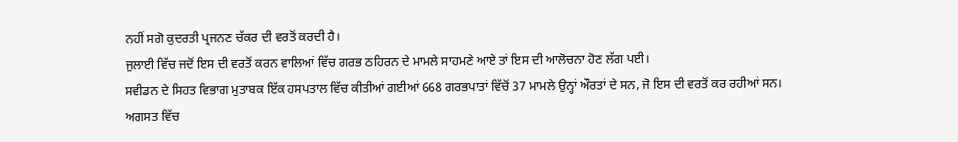ਨਹੀਂ ਸਗੋ ਕੁਦਰਤੀ ਪ੍ਰਜਨਣ ਚੱਕਰ ਦੀ ਵਰਤੋਂ ਕਰਦੀ ਹੈ।
ਜੁਲਾਈ ਵਿੱਚ ਜਦੋਂ ਇਸ ਦੀ ਵਰਤੋਂ ਕਰਨ ਵਾਲਿਆਂ ਵਿੱਚ ਗਰਭ ਠਹਿਰਨ ਦੇ ਮਾਮਲੇ ਸਾਹਮਣੇ ਆਏ ਤਾਂ ਇਸ ਦੀ ਆਲੋਚਨਾ ਹੋਣ ਲੱਗ ਪਈ।
ਸਵੀਡਨ ਦੇ ਸਿਹਤ ਵਿਭਾਗ ਮੁਤਾਬਕ ਇੱਕ ਹਸਪਤਾਲ ਵਿੱਚ ਕੀਤੀਆਂ ਗਈਆਂ 668 ਗਰਭਪਾਤਾਂ ਵਿੱਚੋਂ 37 ਮਾਮਲੇ ਉਨ੍ਹਾਂ ਔਰਤਾਂ ਦੇ ਸਨ, ਜੋ ਇਸ ਦੀ ਵਰਤੋਂ ਕਰ ਰਹੀਆਂ ਸਨ।
ਅਗਸਤ ਵਿੱਚ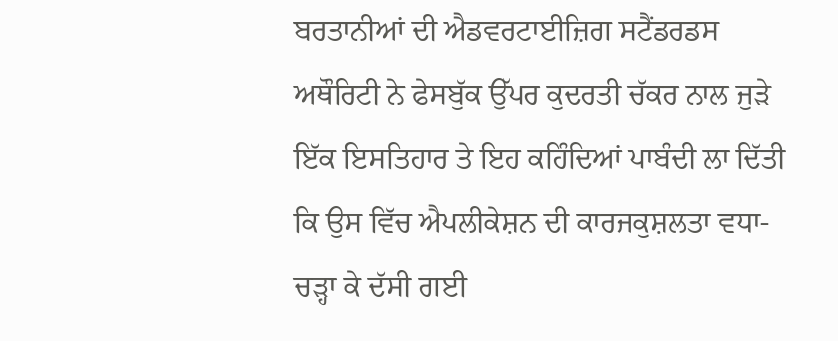ਬਰਤਾਨੀਆਂ ਦੀ ਐਡਵਰਟਾਈਜ਼ਿਗ ਸਟੈਂਡਰਡਸ ਅਥੌਰਿਟੀ ਨੇ ਫੇਸਬੁੱਕ ਉੱਪਰ ਕੁਦਰਤੀ ਚੱਕਰ ਨਾਲ ਜੁੜੇ ਇੱਕ ਇਸਤਿਹਾਰ ਤੇ ਇਹ ਕਹਿੰਦਿਆਂ ਪਾਬੰਦੀ ਲਾ ਦਿੱਤੀ ਕਿ ਉਸ ਵਿੱਚ ਐਪਲੀਕੇਸ਼ਨ ਦੀ ਕਾਰਜਕੁਸ਼ਲਤਾ ਵਧਾ-ਚੜ੍ਹਾ ਕੇ ਦੱਸੀ ਗਈ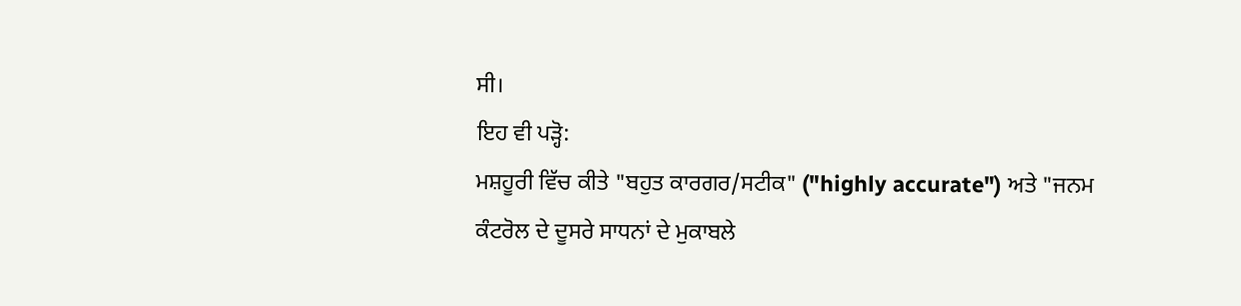ਸੀ।
ਇਹ ਵੀ ਪੜ੍ਹੋ:
ਮਸ਼ਹੂਰੀ ਵਿੱਚ ਕੀਤੇ "ਬਹੁਤ ਕਾਰਗਰ/ਸਟੀਕ" ("highly accurate") ਅਤੇ "ਜਨਮ ਕੰਟਰੋਲ ਦੇ ਦੂਸਰੇ ਸਾਧਨਾਂ ਦੇ ਮੁਕਾਬਲੇ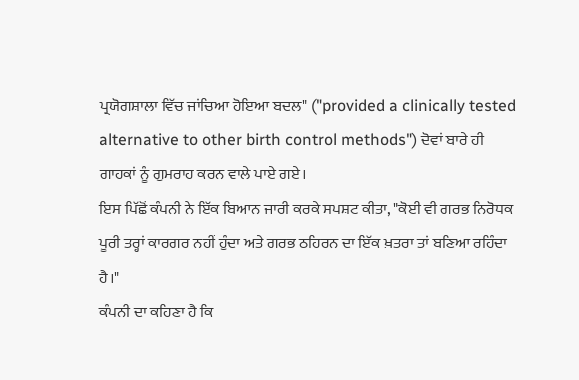ਪ੍ਰਯੋਗਸ਼ਾਲਾ ਵਿੱਚ ਜਾਂਚਿਆ ਹੋਇਆ ਬਦਲ" ("provided a clinically tested alternative to other birth control methods") ਦੋਵਾਂ ਬਾਰੇ ਹੀ ਗਾਹਕਾਂ ਨੂੰ ਗੁਮਰਾਹ ਕਰਨ ਵਾਲੇ ਪਾਏ ਗਏ।
ਇਸ ਪਿੱਛੋਂ ਕੰਪਨੀ ਨੇ ਇੱਕ ਬਿਆਨ ਜਾਰੀ ਕਰਕੇ ਸਪਸ਼ਟ ਕੀਤਾ, "ਕੋਈ ਵੀ ਗਰਭ ਨਿਰੋਧਕ ਪੂਰੀ ਤਰ੍ਹਾਂ ਕਾਰਗਰ ਨਹੀਂ ਹੁੰਦਾ ਅਤੇ ਗਰਭ ਠਹਿਰਨ ਦਾ ਇੱਕ ਖ਼ਤਰਾ ਤਾਂ ਬਣਿਆ ਰਹਿੰਦਾ ਹੈ।"
ਕੰਪਨੀ ਦਾ ਕਹਿਣਾ ਹੈ ਕਿ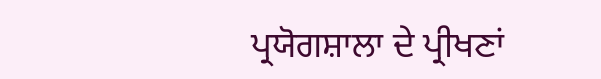ਪ੍ਰਯੋਗਸ਼ਾਲਾ ਦੇ ਪ੍ਰੀਖਣਾਂ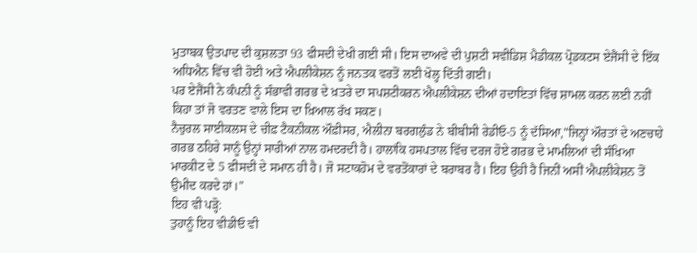ਮੁਤਾਬਕ ਉਤਪਾਦ ਦੀ ਕੁਸ਼ਲਤਾ 93 ਫੀਸਦੀ ਦੇਖੀ ਗਈ ਸੀ। ਇਸ ਦਾਅਵੇ ਦੀ ਪੁਸ਼ਟੀ ਸਵੀਡਿਸ਼ ਮੈਡੀਕਲ ਪ੍ਰੋਡਕਟਸ ਏਜੈਂਸੀ ਦੇ ਇੱਕ ਅਧਿਐਨ ਵਿੱਚ ਵੀ ਹੋਈ ਅਤੇ ਐਪਲੀਕੇਸ਼ਨ ਨੂੰ ਜਨਤਕ ਵਰਤੋਂ ਲਈ ਖੋਲ੍ਹ ਦਿੱਤੀ ਗਈ।
ਪਰ ਏਜੈਂਸੀ ਨੇ ਕੰਪਨੀ ਨੂੰ ਸੰਭਾਵੀ ਗਰਭ ਦੇ ਖ਼ਤਰੇ ਦਾ ਸਪਸ਼ਟੀਕਰਨ ਐਪਲੀਕੇਸ਼ਨ ਦੀਆਂ ਹਦਾਇਤਾਂ ਵਿੱਚ ਸ਼ਾਮਲ ਕਰਨ ਲਈ ਨਹੀਂ ਕਿਹਾ ਤਾਂ ਜੋ ਵਰਤਣ ਵਾਲੇ ਇਸ ਦਾ ਖ਼ਿਆਲ ਰੱਖ ਸਕਣ।
ਨੈਚੁਰਲ ਸਾਈਕਲਸ ਦੇ ਚੀਫ਼ ਟੈਕਨੀਕਲ ਔਫ਼ੀਸਰ, ਐਲੀਨਾ ਬਰਗਲੁੰਡ ਨੇ ਬੀਬੀਸੀ ਰੇਡੀਓ-5 ਨੂੰ ਦੱਸਿਆ,"ਜਿਨ੍ਹਾਂ ਔਰਤਾਂ ਦੇ ਅਣਚਾਹੇ ਗਰਭ ਠਹਿਰੇ ਸਾਨੂੰ ਉਨ੍ਹਾਂ ਸਾਰੀਆਂ ਨਾਲ ਹਮਦਰਦੀ ਹੈ। ਹਾਲਾਂਕਿ ਹਸਪਤਾਲ ਵਿੱਚ ਦਰਜ ਹੋਏ ਗਰਭ ਦੇ ਮਾਮਲਿਆਂ ਦੀ ਸੰਖਿਆ ਮਾਰਕੀਟ ਦੇ 5 ਫੀਸਦੀ ਦੇ ਸਮਾਨ ਹੀ ਹੈ। ਜੋ ਸਟਾਕਹੋਮ ਦੇ ਵਰਤੋਂਕਾਰਾਂ ਦੇ ਬਰਾਬਰ ਹੈ। ਇਹ ਉਹੀ ਹੈ ਜਿਨੀਂ ਅਸੀਂ ਐਪਲੀਕੇਸ਼ਨ ਤੋਂ ਉਮੀਦ ਕਰਦੇ ਹਾਂ।"
ਇਹ ਵੀ ਪੜ੍ਹੋ:
ਤੁਹਾਨੂੰ ਇਹ ਵੀਡੀਓ ਵੀ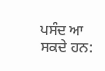ਪਸੰਦ ਆ ਸਕਦੇ ਹਨ: